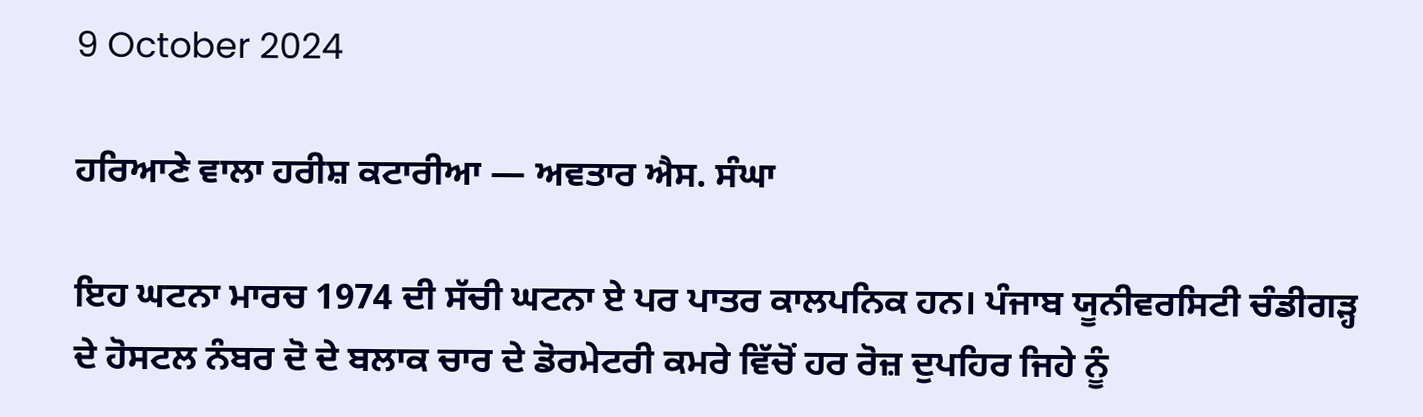9 October 2024

ਹਰਿਆਣੇ ਵਾਲਾ ਹਰੀਸ਼ ਕਟਾਰੀਆ — ਅਵਤਾਰ ਐਸ. ਸੰਘਾ

ਇਹ ਘਟਨਾ ਮਾਰਚ 1974 ਦੀ ਸੱਚੀ ਘਟਨਾ ਏ ਪਰ ਪਾਤਰ ਕਾਲਪਨਿਕ ਹਨ। ਪੰਜਾਬ ਯੂਨੀਵਰਸਿਟੀ ਚੰਡੀਗੜ੍ਹ ਦੇ ਹੋਸਟਲ ਨੰਬਰ ਦੋ ਦੇ ਬਲਾਕ ਚਾਰ ਦੇ ਡੋਰਮੇਟਰੀ ਕਮਰੇ ਵਿੱਚੋਂ ਹਰ ਰੋਜ਼ ਦੁਪਹਿਰ ਜਿਹੇ ਨੂੰ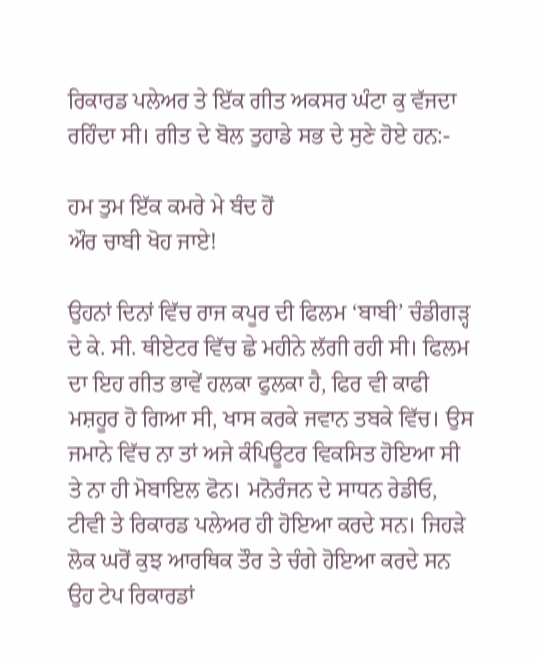ਰਿਕਾਰਡ ਪਲੇਅਰ ਤੇ ਇੱਕ ਗੀਤ ਅਕਸਰ ਘੰਟਾ ਕੁ ਵੱਜਦਾ ਰਹਿੰਦਾ ਸੀ। ਗੀਤ ਦੇ ਬੋਲ ਤੁਹਾਡੇ ਸਭ ਦੇ ਸੁਣੇ ਹੋਏ ਹਨ:-

ਹਮ ਤੁਮ ਇੱਕ ਕਮਰੇ ਮੇ ਬੰਦ ਹੋਂ
ਔਰ ਚਾਬੀ ਖੋਹ ਜਾਏ!

ਉਹਨਾਂ ਦਿਨਾਂ ਵਿੱਚ ਰਾਜ ਕਪੂਰ ਦੀ ਫਿਲਮ ‘ਬਾਬੀ’ ਚੰਡੀਗੜ੍ਹ ਦੇ ਕੇ. ਸੀ. ਥੀਏਟਰ ਵਿੱਚ ਛੇ ਮਹੀਨੇ ਲੱਗੀ ਰਹੀ ਸੀ। ਫਿਲਮ ਦਾ ਇਹ ਗੀਤ ਭਾਵੇਂ ਹਲਕਾ ਫੁਲਕਾ ਹੈ, ਫਿਰ ਵੀ ਕਾਫੀ ਮਸ਼ਹੂਰ ਹੋ ਗਿਆ ਸੀ, ਖਾਸ ਕਰਕੇ ਜਵਾਨ ਤਬਕੇ ਵਿੱਚ। ਉਸ ਜਮਾਨੇ ਵਿੱਚ ਨਾ ਤਾਂ ਅਜੇ ਕੰਪਿਊਟਰ ਵਿਕਸਿਤ ਹੋਇਆ ਸੀ ਤੇ ਨਾ ਹੀ ਮੋਬਾਇਲ ਫੋਨ। ਮਨੋਰੰਜਨ ਦੇ ਸਾਧਨ ਰੇਡੀਓ, ਟੀਵੀ ਤੇ ਰਿਕਾਰਡ ਪਲੇਅਰ ਹੀ ਹੋਇਆ ਕਰਦੇ ਸਨ। ਜਿਹੜੇ ਲੋਕ ਘਰੋਂ ਕੁਝ ਆਰਥਿਕ ਤੌਰ ਤੇ ਚੰਗੇ ਹੋਇਆ ਕਰਦੇ ਸਨ ਉਹ ਟੇਪ ਰਿਕਾਰਡਾਂ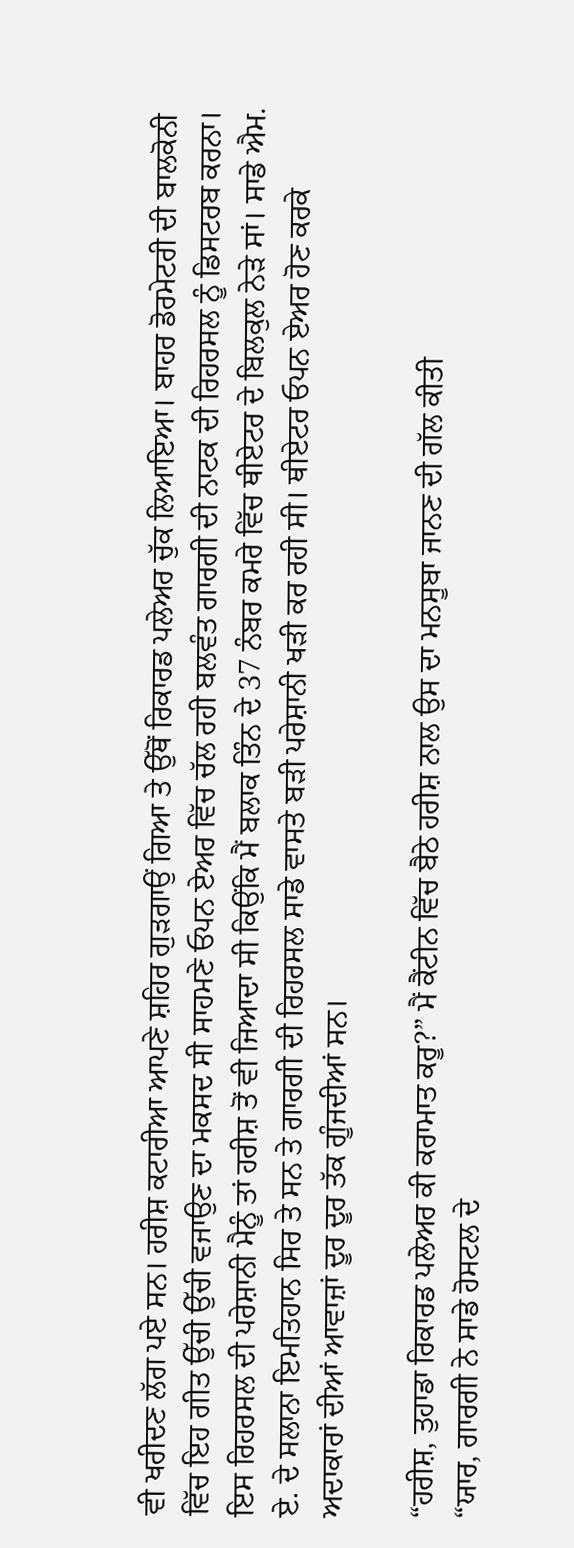ਵੀ ਖਰੀਦਣ ਲੱਗ ਪਏ ਸਨ। ਹਰੀਸ਼ ਕਟਾਰੀਆ ਆਪਣੇ ਸ਼ਹਿਰ ਗੁੜਗਾਉਂ ਗਿਆ ਤੇ ਉੱਥੋਂ ਰਿਕਾਰਡ ਪਲੇਅਰ ਚੁੱਕ ਲਿਆਇਆ। ਬਾਹਰ ਡੋਰਮੇਟਰੀ ਦੀ ਬਾਲਕੋਨੀ ਵਿੱਚ ਇਹ ਗੀਤ ਉੱਚੀ ਉੱਚੀ ਵਜਾਉਣ ਦਾ ਮਕਸਦ ਸੀ ਸਾਹਮਣੇ ਓਪਨ ਏਅਰ ਵਿੱਚ ਚੱਲ ਰਹੀ ਬਲਵੰਤ ਗਾਰਗੀ ਦੀ ਨਾਟਕ ਦੀ ਰਿਹਰਸਲ ਨੂੰ ਡਿਸਟਰਬ ਕਰਨਾ। ਇਸ ਰਿਹਰਸਲ ਦੀ ਪਰੇਸ਼ਾਨੀ ਮੈਨੂੰ ਤਾਂ ਹਰੀਸ਼ ਤੋਂ ਵੀ ਜਿਆਦਾ ਸੀ ਕਿਉਂਕਿ ਮੈਂ ਬਲਾਕ ਤਿੰਨ ਦੇ 37 ਨੰਬਰ ਕਮਰੇ ਵਿੱਚ ਥੀਏਟਰ ਦੇ ਬਿਲਕੁਲ ਨੇੜੇ ਸਾਂ। ਸਾਡੇ ਐਮ. ਏ. ਦੇ ਸਲਾਨਾ ਇਮਤਿਹਾਨ ਸਿਰ ਤੇ ਸਨ ਤੇ ਗਾਰਗੀ ਦੀ ਰਿਹਰਸਲ ਸਾਡੇ ਵਾਸਤੇ ਬੜੀ ਪਰੇਸ਼ਾਨੀ ਖੜੀ ਕਰ ਰਹੀ ਸੀ। ਥੀਏਟਰ ਓਪਨ ਏਅਰ ਹੋਣ ਕਰਕੇ ਅਦਾਕਾਰਾਂ ਦੀਆਂ ਆਵਾਜ਼ਾਂ ਦੂਰ ਦੂਰ ਤੱਕ ਗੂੰਜਦੀਆਂ ਸਨ।

“ਹਰੀਸ਼, ਤੁਹਾਡਾ ਰਿਕਾਰਡ ਪਲੇਅਰ ਕੀ ਕਰਾਮਾਤ ਕਰੂ?” ਮੈਂ ਕੈਂਟੀਨ ਵਿੱਚ ਬੈਠੇ ਹਰੀਸ਼ ਨਾਲ ਉਸ ਦਾ ਮਨਸੂਬਾ ਜਾਨਣ ਦੀ ਗੱਲ ਕੀਤੀ
“ਯਾਰ, ਗਾਰਗੀ ਨੇ ਸਾਡੇ ਹੋਸਟਲ ਦੇ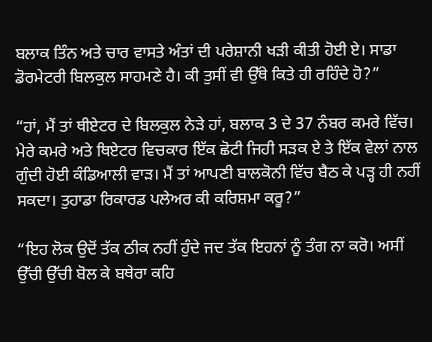ਬਲਾਕ ਤਿੰਨ ਅਤੇ ਚਾਰ ਵਾਸਤੇ ਅੰਤਾਂ ਦੀ ਪਰੇਸ਼ਾਨੀ ਖੜੀ ਕੀਤੀ ਹੋਈ ਏ। ਸਾਡਾ ਡੋਰਮੇਟਰੀ ਬਿਲਕੁਲ ਸਾਹਮਣੇ ਹੈ। ਕੀ ਤੁਸੀਂ ਵੀ ਉੱਥੇ ਕਿਤੇ ਹੀ ਰਹਿੰਦੇ ਹੋ?”

“ਹਾਂ, ਮੈਂ ਤਾਂ ਥੀਏਟਰ ਦੇ ਬਿਲਕੁਲ ਨੇੜੇ ਹਾਂ, ਬਲਾਕ 3 ਦੇ 37 ਨੰਬਰ ਕਮਰੇ ਵਿੱਚ। ਮੇਰੇ ਕਮਰੇ ਅਤੇ ਥਿਏਟਰ ਵਿਚਕਾਰ ਇੱਕ ਛੋਟੀ ਜਿਹੀ ਸੜਕ ਏ ਤੇ ਇੱਕ ਵੇਲਾਂ ਨਾਲ ਗੁੰਦੀ ਹੋਈ ਕੰਡਿਆਲੀ ਵਾੜ। ਮੈਂ ਤਾਂ ਆਪਣੀ ਬਾਲਕੋਨੀ ਵਿੱਚ ਬੈਠ ਕੇ ਪੜ੍ਹ ਹੀ ਨਹੀਂ ਸਕਦਾ। ਤੁਹਾਡਾ ਰਿਕਾਰਡ ਪਲੇਅਰ ਕੀ ਕਰਿਸ਼ਮਾ ਕਰੂ?”

“ਇਹ ਲੋਕ ਉਦੋਂ ਤੱਕ ਠੀਕ ਨਹੀਂ ਹੁੰਦੇ ਜਦ ਤੱਕ ਇਹਨਾਂ ਨੂੰ ਤੰਗ ਨਾ ਕਰੋ। ਅਸੀਂ ਉੱਚੀ ਉੱਚੀ ਬੋਲ ਕੇ ਬਥੇਰਾ ਕਹਿ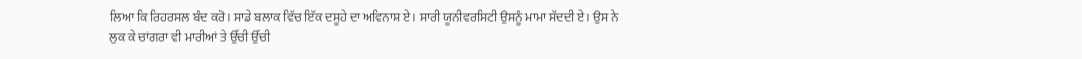ਲਿਆ ਕਿ ਰਿਹਰਸਲ ਬੰਦ ਕਰੋ। ਸਾਡੇ ਬਲਾਕ ਵਿੱਚ ਇੱਕ ਦਸੂਹੇ ਦਾ ਅਵਿਨਾਸ਼ ਏ। ਸਾਰੀ ਯੂਨੀਵਰਸਿਟੀ ਉਸਨੂੰ ਮਾਮਾ ਸੱਦਦੀ ਏ। ਉਸ ਨੇ ਲੁਕ ਕੇ ਚਾਂਗਰਾ ਵੀ ਮਾਰੀਆਂ ਤੇ ਉੱਚੀ ਉੱਚੀ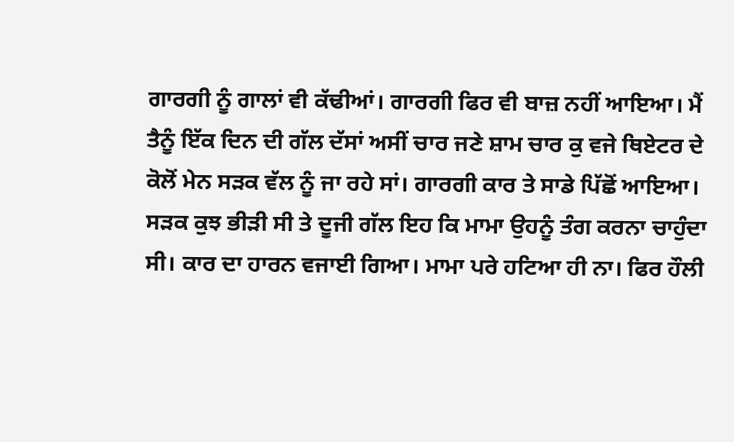ਗਾਰਗੀ ਨੂੰ ਗਾਲਾਂ ਵੀ ਕੱਢੀਆਂ। ਗਾਰਗੀ ਫਿਰ ਵੀ ਬਾਜ਼ ਨਹੀਂ ਆਇਆ। ਮੈਂ ਤੈਨੂੰ ਇੱਕ ਦਿਨ ਦੀ ਗੱਲ ਦੱਸਾਂ ਅਸੀਂ ਚਾਰ ਜਣੇ ਸ਼ਾਮ ਚਾਰ ਕੁ ਵਜੇ ਥਿਏਟਰ ਦੇ ਕੋਲੋਂ ਮੇਨ ਸੜਕ ਵੱਲ ਨੂੰ ਜਾ ਰਹੇ ਸਾਂ। ਗਾਰਗੀ ਕਾਰ ਤੇ ਸਾਡੇ ਪਿੱਛੋਂ ਆਇਆ। ਸੜਕ ਕੁਝ ਭੀੜੀ ਸੀ ਤੇ ਦੂਜੀ ਗੱਲ ਇਹ ਕਿ ਮਾਮਾ ਉਹਨੂੰ ਤੰਗ ਕਰਨਾ ਚਾਹੁੰਦਾ ਸੀ। ਕਾਰ ਦਾ ਹਾਰਨ ਵਜਾਈ ਗਿਆ। ਮਾਮਾ ਪਰੇ ਹਟਿਆ ਹੀ ਨਾ। ਫਿਰ ਹੌਲੀ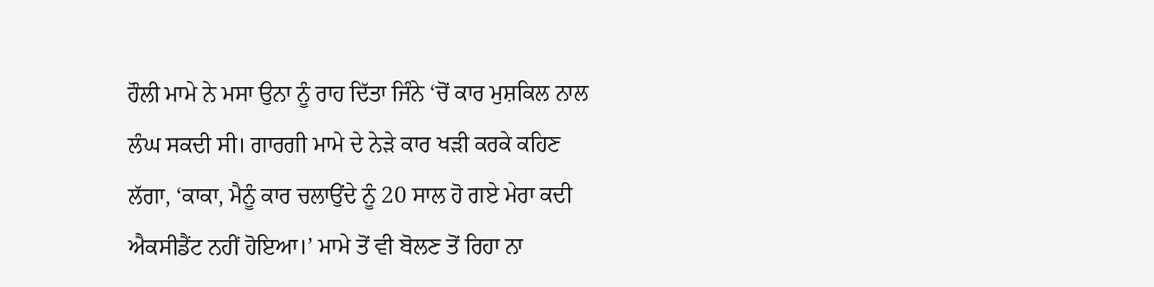ਹੌਲੀ ਮਾਮੇ ਨੇ ਮਸਾ ਉਨਾ ਨੂੰ ਰਾਹ ਦਿੱਤਾ ਜਿੰਨੇ ‘ਚੋਂ ਕਾਰ ਮੁਸ਼ਕਿਲ ਨਾਲ ਲੰਘ ਸਕਦੀ ਸੀ। ਗਾਰਗੀ ਮਾਮੇ ਦੇ ਨੇੜੇ ਕਾਰ ਖੜੀ ਕਰਕੇ ਕਹਿਣ ਲੱਗਾ, ‘ਕਾਕਾ, ਮੈਨੂੰ ਕਾਰ ਚਲਾਉਂਦੇ ਨੂੰ 20 ਸਾਲ ਹੋ ਗਏ ਮੇਰਾ ਕਦੀ ਐਕਸੀਡੈਂਟ ਨਹੀਂ ਹੋਇਆ।’ ਮਾਮੇ ਤੋਂ ਵੀ ਬੋਲਣ ਤੋਂ ਰਿਹਾ ਨਾ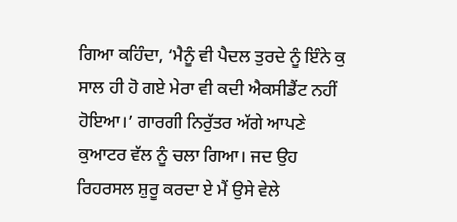ਗਿਆ ਕਹਿੰਦਾ, ‘ਮੈਨੂੰ ਵੀ ਪੈਦਲ ਤੁਰਦੇ ਨੂੰ ਇੰਨੇ ਕੁ ਸਾਲ ਹੀ ਹੋ ਗਏ ਮੇਰਾ ਵੀ ਕਦੀ ਐਕਸੀਡੈਂਟ ਨਹੀਂ ਹੋਇਆ।’ ਗਾਰਗੀ ਨਿਰੁੱਤਰ ਅੱਗੇ ਆਪਣੇ ਕੁਆਟਰ ਵੱਲ ਨੂੰ ਚਲਾ ਗਿਆ। ਜਦ ਉਹ ਰਿਹਰਸਲ ਸ਼ੁਰੂ ਕਰਦਾ ਏ ਮੈਂ ਉਸੇ ਵੇਲੇ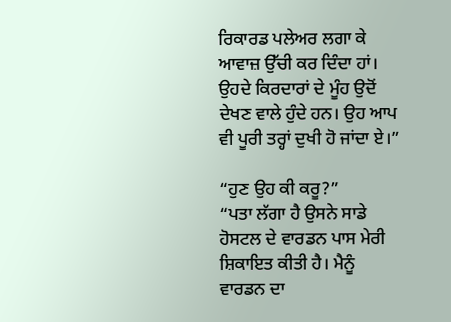ਰਿਕਾਰਡ ਪਲੇਅਰ ਲਗਾ ਕੇ ਆਵਾਜ਼ ਉੱਚੀ ਕਰ ਦਿੰਦਾ ਹਾਂ। ਉਹਦੇ ਕਿਰਦਾਰਾਂ ਦੇ ਮੂੰਹ ਉਦੋਂ ਦੇਖਣ ਵਾਲੇ ਹੁੰਦੇ ਹਨ। ਉਹ ਆਪ ਵੀ ਪੂਰੀ ਤਰ੍ਹਾਂ ਦੁਖੀ ਹੋ ਜਾਂਦਾ ਏ।”

“ਹੁਣ ਉਹ ਕੀ ਕਰੂ?”
“ਪਤਾ ਲੱਗਾ ਹੈ ਉਸਨੇ ਸਾਡੇ ਹੋਸਟਲ ਦੇ ਵਾਰਡਨ ਪਾਸ ਮੇਰੀ ਸ਼ਿਕਾਇਤ ਕੀਤੀ ਹੈ। ਮੈਨੂੰ ਵਾਰਡਨ ਦਾ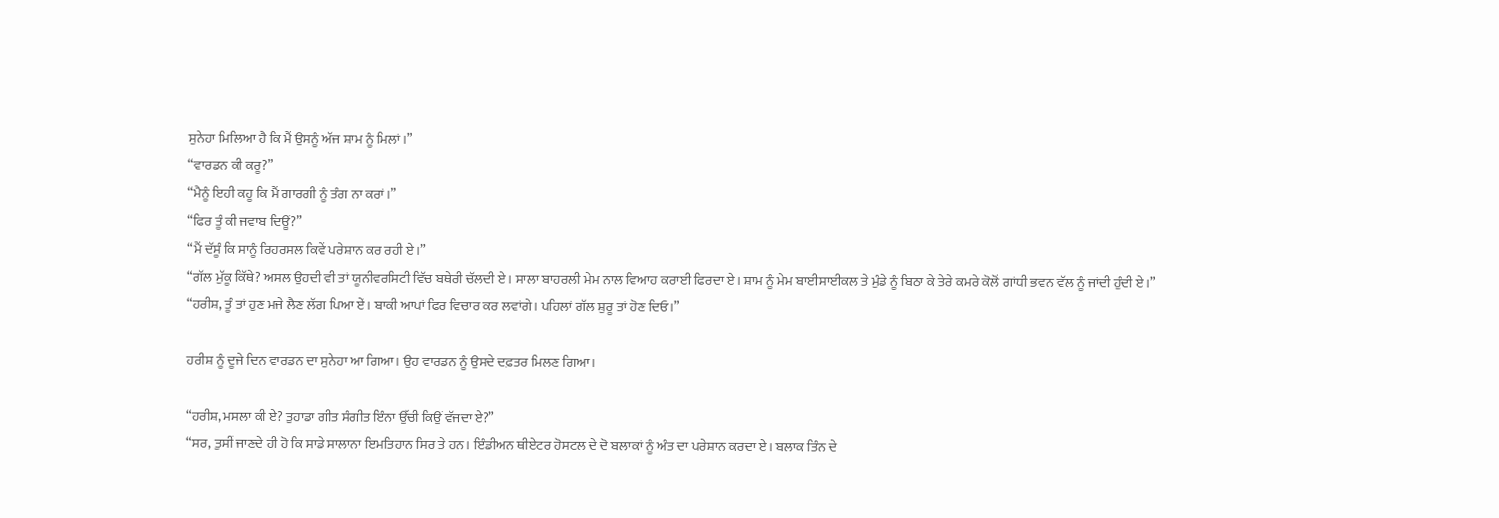ਸੁਨੇਹਾ ਮਿਲਿਆ ਹੈ ਕਿ ਮੈਂ ਉਸਨੂੰ ਅੱਜ ਸ਼ਾਮ ਨੂੰ ਮਿਲਾਂ।”
“ਵਾਰਡਨ ਕੀ ਕਰੂ?”
“ਮੈਨੂੰ ਇਹੀ ਕਹੂ ਕਿ ਮੈਂ ਗਾਰਗੀ ਨੂੰ ਤੰਗ ਨਾ ਕਰਾਂ।”
“ਫਿਰ ਤੂੰ ਕੀ ਜਵਾਬ ਦਿਊਂ?”
“ਮੈਂ ਦੱਸੂੰ ਕਿ ਸਾਨੂੰ ਰਿਹਰਸਲ ਕਿਵੇਂ ਪਰੇਸ਼ਾਨ ਕਰ ਰਹੀ ਏ।”
“ਗੱਲ ਮੁੱਕੂ ਕਿੱਥੇ? ਅਸਲ ਉਹਦੀ ਵੀ ਤਾਂ ਯੂਨੀਵਰਸਿਟੀ ਵਿੱਚ ਬਥੇਰੀ ਚੱਲਦੀ ਏ। ਸਾਲਾ ਬਾਹਰਲੀ ਮੇਮ ਨਾਲ ਵਿਆਹ ਕਰਾਈ ਫਿਰਦਾ ਏ। ਸ਼ਾਮ ਨੂੰ ਮੇਮ ਬਾਈਸਾਈਕਲ ਤੇ ਮੁੰਡੇ ਨੂੰ ਬਿਠਾ ਕੇ ਤੇਰੇ ਕਮਰੇ ਕੋਲੋਂ ਗਾਂਧੀ ਭਵਨ ਵੱਲ ਨੂੰ ਜਾਂਦੀ ਹੁੰਦੀ ਏ।”
“ਹਰੀਸ਼, ਤੂੰ ਤਾਂ ਹੁਣ ਮਜੇ ਲੈਣ ਲੱਗ ਪਿਆ ਏਂ। ਬਾਕੀ ਆਪਾਂ ਫਿਰ ਵਿਚਾਰ ਕਰ ਲਵਾਂਗੇ। ਪਹਿਲਾਂ ਗੱਲ ਸ਼ੁਰੂ ਤਾਂ ਹੋਣ ਦਿਓ।”

ਹਰੀਸ਼ ਨੂੰ ਦੂਜੇ ਦਿਨ ਵਾਰਡਨ ਦਾ ਸੁਨੇਹਾ ਆ ਗਿਆ। ਉਹ ਵਾਰਡਨ ਨੂੰ ਉਸਦੇ ਦਫ਼ਤਰ ਮਿਲਣ ਗਿਆ।

“ਹਰੀਸ਼, ਮਸਲਾ ਕੀ ਏ? ਤੁਹਾਡਾ ਗੀਤ ਸੰਗੀਤ ਇੰਨਾ ਉੱਚੀ ਕਿਉਂ ਵੱਜਦਾ ਏ?”
“ਸਰ, ਤੁਸੀਂ ਜਾਣਦੇ ਹੀ ਹੋ ਕਿ ਸਾਡੇ ਸਾਲਾਨਾ ਇਮਤਿਹਾਨ ਸਿਰ ਤੇ ਹਨ। ਇੰਡੀਅਨ ਥੀਏਟਰ ਹੋਸਟਲ ਦੇ ਦੋ ਬਲਾਕਾਂ ਨੂੰ ਅੰਤ ਦਾ ਪਰੇਸ਼ਾਨ ਕਰਦਾ ਏ। ਬਲਾਕ ਤਿੰਨ ਦੇ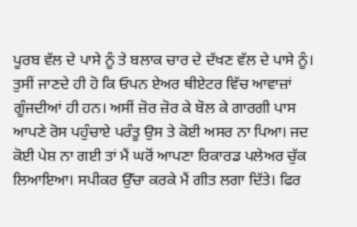ਪੂਰਬ ਵੱਲ ਦੇ ਪਾਸੇ ਨੂੰ ਤੇ ਬਲਾਕ ਚਾਰ ਦੇ ਦੱਖਣ ਵੱਲ ਦੇ ਪਾਸੇ ਨੂੰ। ਤੁਸੀਂ ਜਾਣਦੇ ਹੀ ਹੋ ਕਿ ਓਪਨ ਏਅਰ ਥੀਏਟਰ ਵਿੱਚ ਆਵਾਜ਼ਾਂ ਗੂੰਜਦੀਆਂ ਹੀ ਹਨ। ਅਸੀਂ ਜ਼ੋਰ ਜ਼ੋਰ ਕੇ ਬੋਲ ਕੇ ਗਾਰਗੀ ਪਾਸ ਆਪਣੇ ਰੋਸ ਪਹੁੰਚਾਏ ਪਰੰਤੂ ਉਸ ਤੇ ਕੋਈ ਅਸਰ ਨਾ ਪਿਆ। ਜਦ ਕੋਈ ਪੇਸ਼ ਨਾ ਗਈ ਤਾਂ ਮੈਂ ਘਰੋਂ ਆਪਣਾ ਰਿਕਾਰਡ ਪਲੇਅਰ ਚੁੱਕ ਲਿਆਇਆ। ਸਪੀਕਰ ਉੱਚਾ ਕਰਕੇ ਮੈਂ ਗੀਤ ਲਗਾ ਦਿੱਤੇ। ਫਿਰ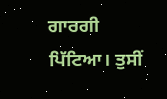ਗਾਰਗੀ ਪਿੱਟਿਆ। ਤੁਸੀਂ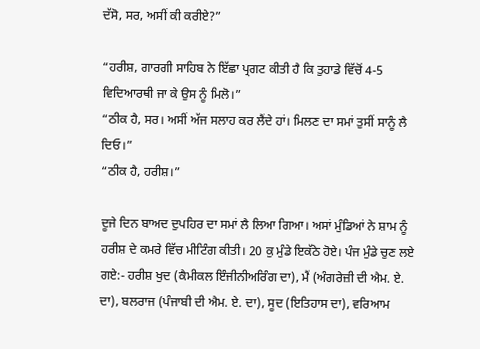ਦੱਸੋ, ਸਰ, ਅਸੀਂ ਕੀ ਕਰੀਏ?”

“ਹਰੀਸ਼, ਗਾਰਗੀ ਸਾਹਿਬ ਨੇ ਇੱਛਾ ਪ੍ਰਗਟ ਕੀਤੀ ਹੈ ਕਿ ਤੁਹਾਡੇ ਵਿੱਚੋਂ 4-5 ਵਿਦਿਆਰਥੀ ਜਾ ਕੇ ਉਸ ਨੂੰ ਮਿਲੋ।”
“ਠੀਕ ਹੈ, ਸਰ। ਅਸੀਂ ਅੱਜ ਸਲਾਹ ਕਰ ਲੈਂਦੇ ਹਾਂ। ਮਿਲਣ ਦਾ ਸਮਾਂ ਤੁਸੀਂ ਸਾਨੂੰ ਲੈ ਦਿਓ।”
“ਠੀਕ ਹੈ, ਹਰੀਸ਼।”

ਦੂਜੇ ਦਿਨ ਬਾਅਦ ਦੁਪਹਿਰ ਦਾ ਸਮਾਂ ਲੈ ਲਿਆ ਗਿਆ। ਅਸਾਂ ਮੁੰਡਿਆਂ ਨੇ ਸ਼ਾਮ ਨੂੰ ਹਰੀਸ਼ ਦੇ ਕਮਰੇ ਵਿੱਚ ਮੀਟਿੰਗ ਕੀਤੀ। 20 ਕੁ ਮੁੰਡੇ ਇਕੱਠੇ ਹੋਏ। ਪੰਜ ਮੁੰਡੇ ਚੁਣ ਲਏ ਗਏ:- ਹਰੀਸ਼ ਖੁਦ (ਕੈਮੀਕਲ ਇੰਜੀਨੀਅਰਿੰਗ ਦਾ), ਮੈਂ (ਅੰਗਰੇਜ਼ੀ ਦੀ ਐਮ. ਏ. ਦਾ), ਬਲਰਾਜ (ਪੰਜਾਬੀ ਦੀ ਐਮ. ਏ. ਦਾ), ਸੂਦ (ਇਤਿਹਾਸ ਦਾ), ਵਰਿਆਮ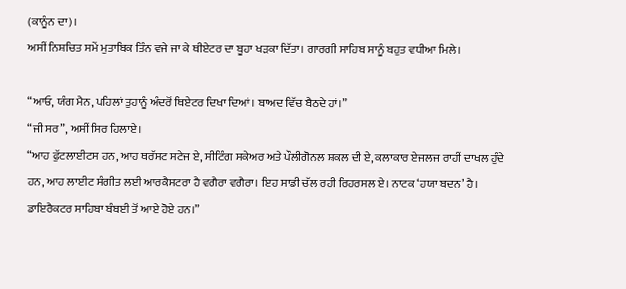(ਕਾਨੂੰਨ ਦਾ)।
ਅਸੀਂ ਨਿਸ਼ਚਿਤ ਸਮੇਂ ਮੁਤਾਬਿਕ ਤਿੰਨ ਵਜੇ ਜਾ ਕੇ ਥੀਏਟਰ ਦਾ ਬੂਹਾ ਖੜਕਾ ਦਿੱਤਾ। ਗਾਰਗੀ ਸਾਹਿਬ ਸਾਨੂੰ ਬਹੁਤ ਵਧੀਆ ਮਿਲੇ।

“ਆਓ, ਯੰਗ ਮੈਨ, ਪਹਿਲਾਂ ਤੁਹਾਨੂੰ ਅੰਦਰੋਂ ਥਿਏਟਰ ਦਿਖਾ ਦਿਆਂ। ਬਾਅਦ ਵਿੱਚ ਬੈਠਦੇ ਹਾਂ।”
“ਜੀ ਸਰ”, ਅਸੀਂ ਸਿਰ ਹਿਲਾਏ।
“ਆਹ ਫੁੱਟਲਾਈਟਸ ਹਨ, ਆਹ ਥਰੱਸਟ ਸਟੇਜ ਏ, ਸੀਟਿੰਗ ਸਕੇਅਰ ਅਤੇ ਪੌਲੀਗੋਨਲ ਸ਼ਕਲ ਦੀ ਏ, ਕਲਾਕਾਰ ਏਜਲਜ ਰਾਹੀਂ ਦਾਖਲ ਹੁੰਦੇ ਹਨ, ਆਹ ਲਾਈਟ ਸੰਗੀਤ ਲਈ ਆਰਕੈਸਟਰਾ ਹੈ ਵਗੈਰਾ ਵਗੈਰਾ। ਇਹ ਸਾਡੀ ਚੱਲ ਰਹੀ ਰਿਹਰਸਲ ਏ। ਨਾਟਕ ‘ਹਯਾ ਬਦਨ’ ਹੈ। ਡਾਇਰੈਕਟਰ ਸਾਹਿਬਾ ਬੰਬਈ ਤੋਂ ਆਏ ਹੋਏ ਹਨ।”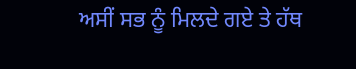ਅਸੀਂ ਸਭ ਨੂੰ ਮਿਲਦੇ ਗਏ ਤੇ ਹੱਥ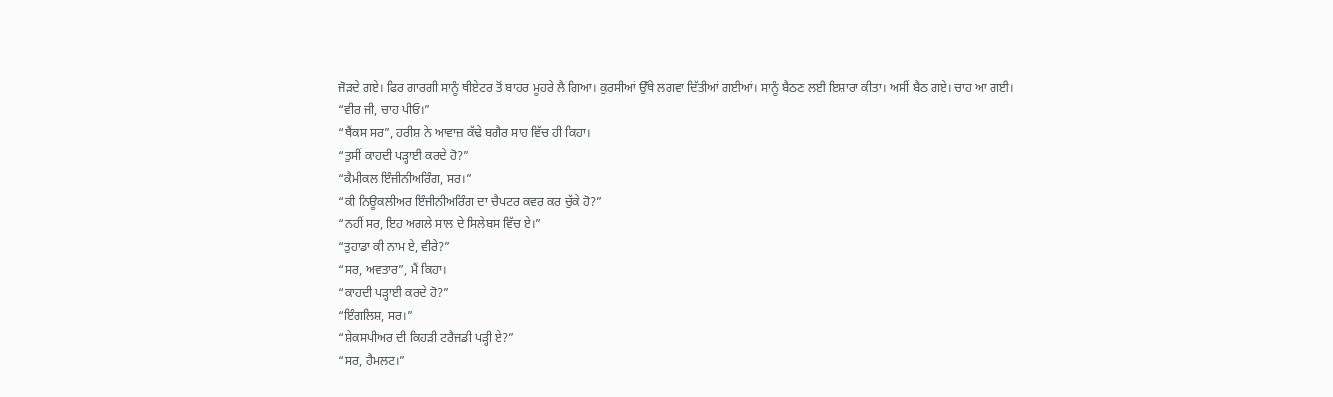ਜੋੜਦੇ ਗਏ। ਫਿਰ ਗਾਰਗੀ ਸਾਨੂੰ ਥੀਏਟਰ ਤੋਂ ਬਾਹਰ ਮੂਹਰੇ ਲੈ ਗਿਆ। ਕੁਰਸੀਆਂ ਉੱਥੇ ਲਗਵਾ ਦਿੱਤੀਆਂ ਗਈਆਂ। ਸਾਨੂੰ ਬੈਠਣ ਲਈ ਇਸ਼ਾਰਾ ਕੀਤਾ। ਅਸੀਂ ਬੈਠ ਗਏ। ਚਾਹ ਆ ਗਈ।
“ਵੀਰ ਜੀ, ਚਾਹ ਪੀਓ।”
“ਥੈਂਕਸ ਸਰ”, ਹਰੀਸ਼ ਨੇ ਆਵਾਜ਼ ਕੱਢੇ ਬਗੈਰ ਸਾਹ ਵਿੱਚ ਹੀ ਕਿਹਾ।
“ਤੁਸੀਂ ਕਾਹਦੀ ਪੜ੍ਹਾਈ ਕਰਦੇ ਹੋ?”
“ਕੈਮੀਕਲ ਇੰਜੀਨੀਅਰਿੰਗ, ਸਰ।”
“ਕੀ ਨਿਊਕਲੀਅਰ ਇੰਜੀਨੀਅਰਿੰਗ ਦਾ ਚੈਪਟਰ ਕਵਰ ਕਰ ਚੁੱਕੇ ਹੋ?”
“ਨਹੀਂ ਸਰ, ਇਹ ਅਗਲੇ ਸਾਲ ਦੇ ਸਿਲੇਬਸ ਵਿੱਚ ਏ।”
“ਤੁਹਾਡਾ ਕੀ ਨਾਮ ਏ, ਵੀਰੇ?”
“ਸਰ, ਅਵਤਾਰ”, ਮੈਂ ਕਿਹਾ।
“ਕਾਹਦੀ ਪੜ੍ਹਾਈ ਕਰਦੇ ਹੋ?”
“ਇੰਗਲਿਸ਼, ਸਰ।”
“ਸ਼ੇਕਸਪੀਅਰ ਦੀ ਕਿਹੜੀ ਟਰੈਜਡੀ ਪੜ੍ਹੀ ਏ?”
“ਸਰ, ਹੈਮਲਟ।”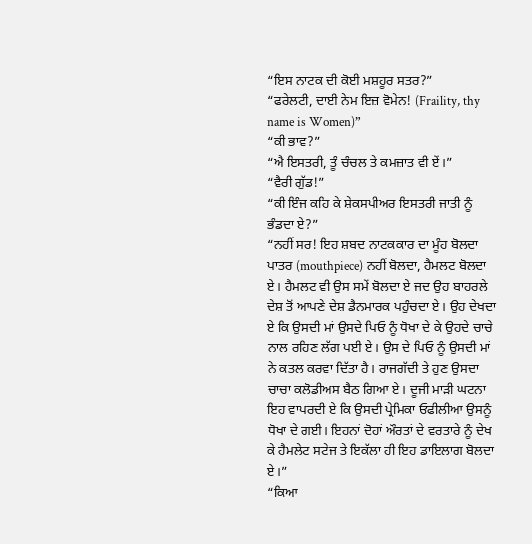“ਇਸ ਨਾਟਕ ਦੀ ਕੋਈ ਮਸ਼ਹੂਰ ਸਤਰ?”
“ਫਰੇਲਟੀ, ਦਾਈ ਨੇਮ ਇਜ਼ ਵੋਮੇਨ! (Fraility, thy name is Women)”
“ਕੀ ਭਾਵ?”
“ਐ ਇਸਤਰੀ, ਤੂੰ ਚੰਚਲ ਤੇ ਕਮਜ਼ਾਤ ਵੀ ਏਂ।”
“ਵੈਰੀ ਗੁੱਡ!”
“ਕੀ ਇੰਜ ਕਹਿ ਕੇ ਸ਼ੇਕਸਪੀਅਰ ਇਸਤਰੀ ਜਾਤੀ ਨੂੰ ਭੰਡਦਾ ਏ?”
“ਨਹੀਂ ਸਰ! ਇਹ ਸ਼ਬਦ ਨਾਟਕਕਾਰ ਦਾ ਮੂੰਹ ਬੋਲਦਾ ਪਾਤਰ (mouthpiece) ਨਹੀਂ ਬੋਲਦਾ, ਹੈਮਲਟ ਬੋਲਦਾ ਏ। ਹੈਮਲਟ ਵੀ ਉਸ ਸਮੇਂ ਬੋਲਦਾ ਏ ਜਦ ਉਹ ਬਾਹਰਲੇ ਦੇਸ਼ ਤੋਂ ਆਪਣੇ ਦੇਸ਼ ਡੈਨਮਾਰਕ ਪਹੁੰਚਦਾ ਏ। ਉਹ ਦੇਖਦਾ ਏ ਕਿ ਉਸਦੀ ਮਾਂ ਉਸਦੇ ਪਿਓ ਨੂੰ ਧੋਖਾ ਦੇ ਕੇ ਉਹਦੇ ਚਾਚੇ ਨਾਲ ਰਹਿਣ ਲੱਗ ਪਈ ਏ। ਉਸ ਦੇ ਪਿਓ ਨੂੰ ਉਸਦੀ ਮਾਂ ਨੇ ਕਤਲ ਕਰਵਾ ਦਿੱਤਾ ਹੈ। ਰਾਜਗੱਦੀ ਤੇ ਹੁਣ ਉਸਦਾ ਚਾਚਾ ਕਲੋਡੀਅਸ ਬੈਠ ਗਿਆ ਏ। ਦੂਜੀ ਮਾੜੀ ਘਟਨਾ ਇਹ ਵਾਪਰਦੀ ਏ ਕਿ ਉਸਦੀ ਪ੍ਰੇਮਿਕਾ ਓਫੀਲੀਆ ਉਸਨੂੰ ਧੋਖਾ ਦੇ ਗਈ। ਇਹਨਾਂ ਦੋਹਾਂ ਔਰਤਾਂ ਦੇ ਵਰਤਾਰੇ ਨੂੰ ਦੇਖ ਕੇ ਹੈਮਲੇਟ ਸਟੇਜ ਤੇ ਇਕੱਲਾ ਹੀ ਇਹ ਡਾਇਲਾਗ ਬੋਲਦਾ ਏ।”
“ਕਿਆ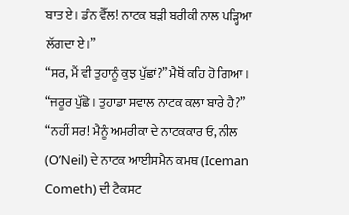ਬਾਤ ਏ। ਡੰਨ ਵੈੱਲ! ਨਾਟਕ ਬੜੀ ਬਰੀਕੀ ਨਾਲ ਪੜ੍ਹਿਆ ਲੱਗਦਾ ਏ।”
“ਸਰ, ਮੈਂ ਵੀ ਤੁਹਾਨੂੰ ਕੁਝ ਪੁੱਛਾਂ?” ਮੈਥੋਂ ਕਹਿ ਹੋ ਗਿਆ।
“ਜਰੂਰ ਪੁੱਛੋ। ਤੁਹਾਡਾ ਸਵਾਲ ਨਾਟਕ ਕਲਾ ਬਾਰੇ ਹੈ?”
“ਨਹੀਂ ਸਰ! ਮੈਨੂੰ ਅਮਰੀਕਾ ਦੇ ਨਾਟਕਕਾਰ ਓ, ਨੀਲ (O’Neil) ਦੇ ਨਾਟਕ ਆਈਸਮੈਨ ਕਮਥ (Iceman Cometh) ਦੀ ਟੈਕਸਟ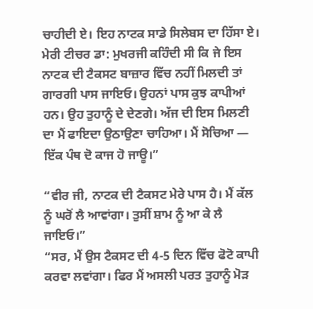ਚਾਹੀਦੀ ਏ। ਇਹ ਨਾਟਕ ਸਾਡੇ ਸਿਲੇਬਸ ਦਾ ਹਿੱਸਾ ਏ। ਮੇਰੀ ਟੀਚਰ ਡਾ: ਮੁਖਰਜੀ ਕਹਿੰਦੀ ਸੀ ਕਿ ਜੇ ਇਸ ਨਾਟਕ ਦੀ ਟੈਕਸਟ ਬਾਜ਼ਾਰ ਵਿੱਚ ਨਹੀਂ ਮਿਲਦੀ ਤਾਂ ਗਾਰਗੀ ਪਾਸ ਜਾਇਓ। ਉਹਨਾਂ ਪਾਸ ਕੁਝ ਕਾਪੀਆਂ ਹਨ। ਉਹ ਤੁਹਾਨੂੰ ਦੇ ਦੇਣਗੇ। ਅੱਜ ਦੀ ਇਸ ਮਿਲਣੀ ਦਾ ਮੈਂ ਫਾਇਦਾ ਉਠਾਉਣਾ ਚਾਹਿਆ। ਮੈਂ ਸੋਚਿਆ — ਇੱਕ ਪੰਥ ਦੋ ਕਾਜ ਹੋ ਜਾਊ।”

“ਵੀਰ ਜੀ, ਨਾਟਕ ਦੀ ਟੈਕਸਟ ਮੇਰੇ ਪਾਸ ਹੈ। ਮੈਂ ਕੱਲ ਨੂੰ ਘਰੋਂ ਲੈ ਆਵਾਂਗਾ। ਤੁਸੀਂ ਸ਼ਾਮ ਨੂੰ ਆ ਕੇ ਲੈ ਜਾਇਓ।”
“ਸਰ, ਮੈਂ ਉਸ ਟੈਕਸਟ ਦੀ 4-5 ਦਿਨ ਵਿੱਚ ਫੋਟੋ ਕਾਪੀ ਕਰਵਾ ਲਵਾਂਗਾ। ਫਿਰ ਮੈਂ ਅਸਲੀ ਪਰਤ ਤੁਹਾਨੂੰ ਮੋੜ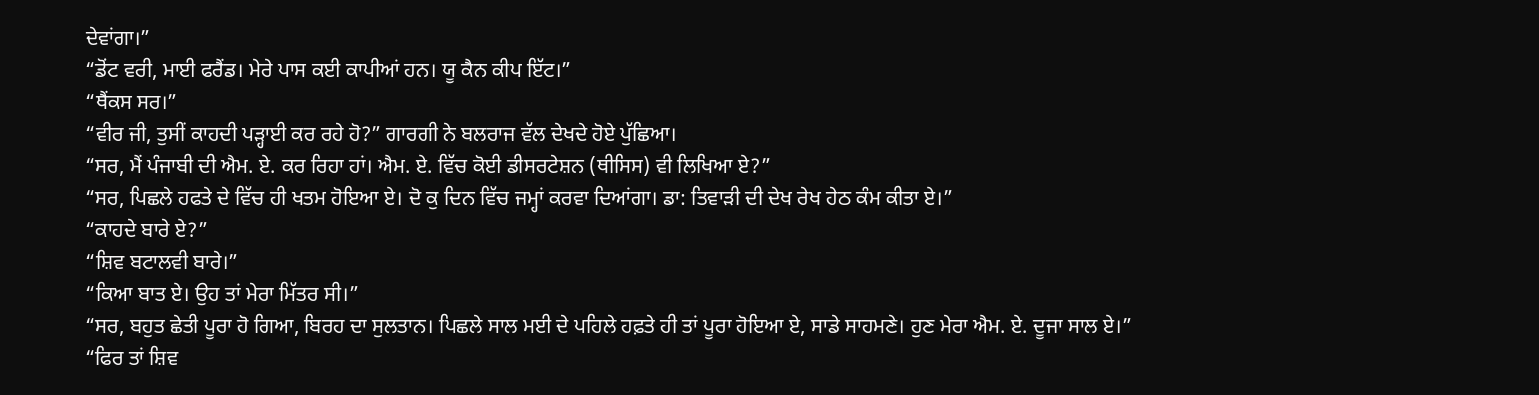ਦੇਵਾਂਗਾ।”
“ਡੋਂਟ ਵਰੀ, ਮਾਈ ਫਰੈਂਡ। ਮੇਰੇ ਪਾਸ ਕਈ ਕਾਪੀਆਂ ਹਨ। ਯੂ ਕੈਨ ਕੀਪ ਇੱਟ।”
“ਥੈਂਕਸ ਸਰ।”
“ਵੀਰ ਜੀ, ਤੁਸੀਂ ਕਾਹਦੀ ਪੜ੍ਹਾਈ ਕਰ ਰਹੇ ਹੋ?” ਗਾਰਗੀ ਨੇ ਬਲਰਾਜ ਵੱਲ ਦੇਖਦੇ ਹੋਏ ਪੁੱਛਿਆ।
“ਸਰ, ਮੈਂ ਪੰਜਾਬੀ ਦੀ ਐਮ. ਏ. ਕਰ ਰਿਹਾ ਹਾਂ। ਐਮ. ਏ. ਵਿੱਚ ਕੋਈ ਡੀਸਰਟੇਸ਼ਨ (ਥੀਸਿਸ) ਵੀ ਲਿਖਿਆ ਏ?”
“ਸਰ, ਪਿਛਲੇ ਹਫਤੇ ਦੇ ਵਿੱਚ ਹੀ ਖਤਮ ਹੋਇਆ ਏ। ਦੋ ਕੁ ਦਿਨ ਵਿੱਚ ਜਮ੍ਹਾਂ ਕਰਵਾ ਦਿਆਂਗਾ। ਡਾ: ਤਿਵਾੜੀ ਦੀ ਦੇਖ ਰੇਖ ਹੇਠ ਕੰਮ ਕੀਤਾ ਏ।”
“ਕਾਹਦੇ ਬਾਰੇ ਏ?”
“ਸ਼ਿਵ ਬਟਾਲਵੀ ਬਾਰੇ।”
“ਕਿਆ ਬਾਤ ਏ। ਉਹ ਤਾਂ ਮੇਰਾ ਮਿੱਤਰ ਸੀ।”
“ਸਰ, ਬਹੁਤ ਛੇਤੀ ਪੂਰਾ ਹੋ ਗਿਆ, ਬਿਰਹ ਦਾ ਸੁਲਤਾਨ। ਪਿਛਲੇ ਸਾਲ ਮਈ ਦੇ ਪਹਿਲੇ ਹਫ਼ਤੇ ਹੀ ਤਾਂ ਪੂਰਾ ਹੋਇਆ ਏ, ਸਾਡੇ ਸਾਹਮਣੇ। ਹੁਣ ਮੇਰਾ ਐਮ. ਏ. ਦੂਜਾ ਸਾਲ ਏ।”
“ਫਿਰ ਤਾਂ ਸ਼ਿਵ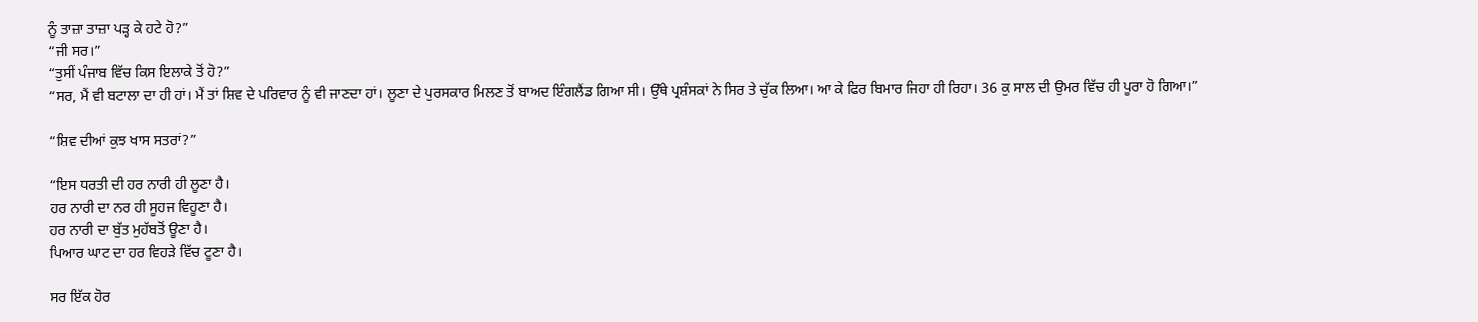ਨੂੰ ਤਾਜ਼ਾ ਤਾਜ਼ਾ ਪੜ੍ਹ ਕੇ ਹਟੇ ਹੋ?”
“ਜੀ ਸਰ।”
“ਤੁਸੀਂ ਪੰਜਾਬ ਵਿੱਚ ਕਿਸ ਇਲਾਕੇ ਤੋਂ ਹੋ?”
“ਸਰ, ਮੈਂ ਵੀ ਬਟਾਲਾ ਦਾ ਹੀ ਹਾਂ। ਮੈਂ ਤਾਂ ਸ਼ਿਵ ਦੇ ਪਰਿਵਾਰ ਨੂੰ ਵੀ ਜਾਣਦਾ ਹਾਂ। ਲੂਣਾ ਦੇ ਪੁਰਸਕਾਰ ਮਿਲਣ ਤੋਂ ਬਾਅਦ ਇੰਗਲੈਂਡ ਗਿਆ ਸੀ। ਉੱਥੇ ਪ੍ਰਸ਼ੰਸਕਾਂ ਨੇ ਸਿਰ ਤੇ ਚੁੱਕ ਲਿਆ। ਆ ਕੇ ਫਿਰ ਬਿਮਾਰ ਜਿਹਾ ਹੀ ਰਿਹਾ। 36 ਕੁ ਸਾਲ ਦੀ ਉਮਰ ਵਿੱਚ ਹੀ ਪੂਰਾ ਹੋ ਗਿਆ।”

“ਸ਼ਿਵ ਦੀਆਂ ਕੁਝ ਖਾਸ ਸਤਰਾਂ?”

“ਇਸ ਧਰਤੀ ਦੀ ਹਰ ਨਾਰੀ ਹੀ ਲੂਣਾ ਹੈ।
ਹਰ ਨਾਰੀ ਦਾ ਨਰ ਹੀ ਸੂਹਜ ਵਿਹੂਣਾ ਹੈ।
ਹਰ ਨਾਰੀ ਦਾ ਬੁੱਤ ਮੁਹੱਬਤੋਂ ਊਣਾ ਹੈ।
ਪਿਆਰ ਘਾਟ ਦਾ ਹਰ ਵਿਹੜੇ ਵਿੱਚ ਟੂਣਾ ਹੈ।

ਸਰ ਇੱਕ ਹੋਰ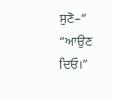ਸੁਣੋ–“
“ਆਉਣ ਦਿਓ।”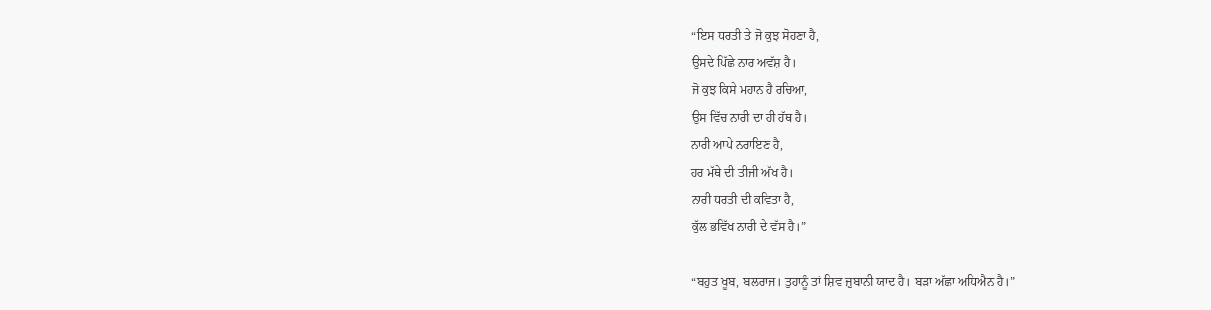“ਇਸ ਧਰਤੀ ਤੇ ਜੋ ਕੁਝ ਸੋਹਣਾ ਹੈ,
ਉਸਦੇ ਪਿੱਛੇ ਨਾਰ ਅਵੱਸ਼ ਹੈ।
ਜੋ ਕੁਝ ਕਿਸੇ ਮਹਾਨ ਹੈ ਰਚਿਆ,
ਉਸ ਵਿੱਚ ਨਾਰੀ ਦਾ ਹੀ ਹੱਥ ਹੈ।
ਨਾਰੀ ਆਪੇ ਨਰਾਇਣ ਹੈ,
ਹਰ ਮੱਥੇ ਦੀ ਤੀਜੀ ਅੱਖ ਹੈ।
ਨਾਰੀ ਧਰਤੀ ਦੀ ਕਵਿਤਾ ਹੈ,
ਕੁੱਲ ਭਵਿੱਖ ਨਾਰੀ ਦੇ ਵੱਸ ਹੈ।”

“ਬਹੁਤ ਖੂਬ, ਬਲਰਾਜ। ਤੁਹਾਨੂੰ ਤਾਂ ਸ਼ਿਵ ਜ਼ੁਬਾਨੀ ਯਾਦ ਹੈ। ਬੜਾ ਅੱਛਾ ਅਧਿਐਨ ਹੈ।”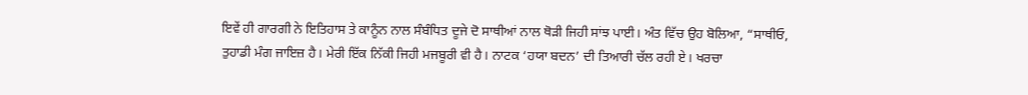ਇਵੇਂ ਹੀ ਗਾਰਗੀ ਨੇ ਇਤਿਹਾਸ ਤੇ ਕਾਨੂੰਨ ਨਾਲ ਸੰਬੰਧਿਤ ਦੂਜੇ ਦੋ ਸਾਥੀਆਂ ਨਾਲ ਥੋੜੀ ਜਿਹੀ ਸਾਂਝ ਪਾਈ। ਅੰਤ ਵਿੱਚ ਉਹ ਬੋਲਿਆ, “ਸਾਥੀਓ, ਤੁਹਾਡੀ ਮੰਗ ਜਾਇਜ਼ ਹੈ। ਮੇਰੀ ਇੱਕ ਨਿੱਕੀ ਜਿਹੀ ਮਜਬੂਰੀ ਵੀ ਹੈ। ਨਾਟਕ ‘ਹਯਾ ਬਦਨ’ ਦੀ ਤਿਆਰੀ ਚੱਲ ਰਹੀ ਏ। ਖਰਚਾ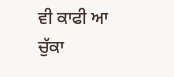ਵੀ ਕਾਫੀ ਆ ਚੁੱਕਾ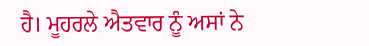ਹੈ। ਮੂਹਰਲੇ ਐਤਵਾਰ ਨੂੰ ਅਸਾਂ ਨੇ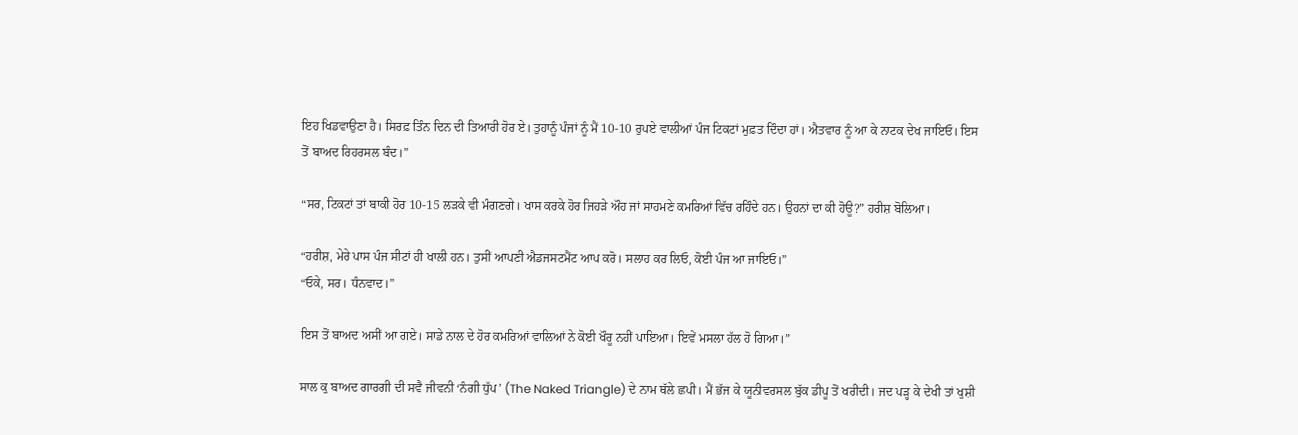ਇਹ ਖਿਡਵਾਉਣਾ ਹੈ। ਸਿਰਫ਼ ਤਿੰਨ ਦਿਨ ਦੀ ਤਿਆਰੀ ਹੋਰ ਏ। ਤੁਹਾਨੂੰ ਪੰਜਾਂ ਨੂੰ ਮੈਂ 10-10 ਰੁਪਏ ਵਾਲੀਆਂ ਪੰਜ ਟਿਕਟਾਂ ਮੁਫ਼ਤ ਦਿੰਦਾ ਹਾਂ। ਐਤਵਾਰ ਨੂੰ ਆ ਕੇ ਨਾਟਕ ਦੇਖ ਜਾਇਓ। ਇਸ ਤੋਂ ਬਾਅਦ ਰਿਹਰਸਲ ਬੰਦ।”

“ਸਰ, ਟਿਕਟਾਂ ਤਾਂ ਬਾਕੀ ਹੋਰ 10-15 ਲੜਕੇ ਵੀ ਮੰਗਣਗੇ। ਖਾਸ ਕਰਕੇ ਹੋਰ ਜਿਹੜੇ ਔਹ ਜਾਂ ਸਾਹਮਣੇ ਕਮਰਿਆਂ ਵਿੱਚ ਰਹਿੰਦੇ ਹਨ। ਉਹਨਾਂ ਦਾ ਕੀ ਹੋਊ?” ਹਰੀਸ਼ ਬੋਲਿਆ।

“ਹਰੀਸ਼, ਮੇਰੇ ਪਾਸ ਪੰਜ ਸੀਟਾਂ ਹੀ ਖਾਲੀ ਹਨ। ਤੁਸੀਂ ਆਪਣੀ ਐਡਜਸਟਮੈਂਟ ਆਪ ਕਰੋ। ਸਲਾਹ ਕਰ ਲਿਓ, ਕੋਈ ਪੰਜ ਆ ਜਾਇਓ।”
“ਓਕੇ, ਸਰ। ਧੰਨਵਾਦ।”

ਇਸ ਤੋਂ ਬਾਅਦ ਅਸੀਂ ਆ ਗਏ। ਸਾਡੇ ਨਾਲ ਦੇ ਹੋਰ ਕਮਰਿਆਂ ਵਾਲਿਆਂ ਨੇ ਕੋਈ ਖੌਰੂ ਨਹੀਂ ਪਾਇਆ। ਇਵੇਂ ਮਸਲਾ ਹੱਲ ਹੋ ਗਿਆ।”

ਸਾਲ ਕੁ ਬਾਅਦ ਗਾਰਗੀ ਦੀ ਸਵੈ ਜੀਵਨੀ ‘ਨੰਗੀ ਧੁੱਪ’ (The Naked Triangle) ਦੇ ਨਾਮ ਥੱਲੇ ਛਪੀ। ਮੈਂ ਭੱਜ ਕੇ ਯੂਨੀਵਰਸਲ ਬੁੱਕ ਡੀਪੂ ਤੋਂ ਖਰੀਦੀ। ਜਦ ਪੜ੍ਹ ਕੇ ਦੇਖੀ ਤਾਂ ਖੁਸ਼ੀ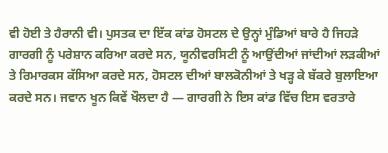ਵੀ ਹੋਈ ਤੇ ਹੈਰਾਨੀ ਵੀ। ਪੁਸਤਕ ਦਾ ਇੱਕ ਕਾਂਡ ਹੋਸਟਲ ਦੇ ਉਨ੍ਹਾਂ ਮੁੰਡਿਆਂ ਬਾਰੇ ਹੈ ਜਿਹੜੇ ਗਾਰਗੀ ਨੂੰ ਪਰੇਸ਼ਾਨ ਕਰਿਆ ਕਰਦੇ ਸਨ, ਯੂਨੀਵਰਸਿਟੀ ਨੂੰ ਆਉਂਦੀਆਂ ਜਾਂਦੀਆਂ ਲੜਕੀਆਂ ਤੇ ਰਿਮਾਰਕਸ ਕੱਸਿਆ ਕਰਦੇ ਸਨ, ਹੋਸਟਲ ਦੀਆਂ ਬਾਲਕੋਨੀਆਂ ਤੇ ਖੜ੍ਹ ਕੇ ਬੱਕਰੇ ਬੁਲਾਇਆ ਕਰਦੇ ਸਨ। ਜਵਾਨ ਖੂਨ ਕਿਵੇਂ ਖੌਲਦਾ ਹੈ — ਗਾਰਗੀ ਨੇ ਇਸ ਕਾਂਡ ਵਿੱਚ ਇਸ ਵਰਤਾਰੇ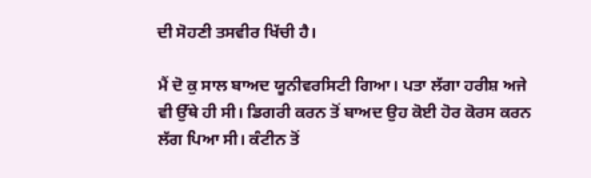ਦੀ ਸੋਹਣੀ ਤਸਵੀਰ ਖਿੱਚੀ ਹੈ।

ਮੈਂ ਦੋ ਕੁ ਸਾਲ ਬਾਅਦ ਯੂਨੀਵਰਸਿਟੀ ਗਿਆ। ਪਤਾ ਲੱਗਾ ਹਰੀਸ਼ ਅਜੇ ਵੀ ਉੱਥੇ ਹੀ ਸੀ। ਡਿਗਰੀ ਕਰਨ ਤੋਂ ਬਾਅਦ ਉਹ ਕੋਈ ਹੋਰ ਕੋਰਸ ਕਰਨ ਲੱਗ ਪਿਆ ਸੀ। ਕੰਟੀਨ ਤੋਂ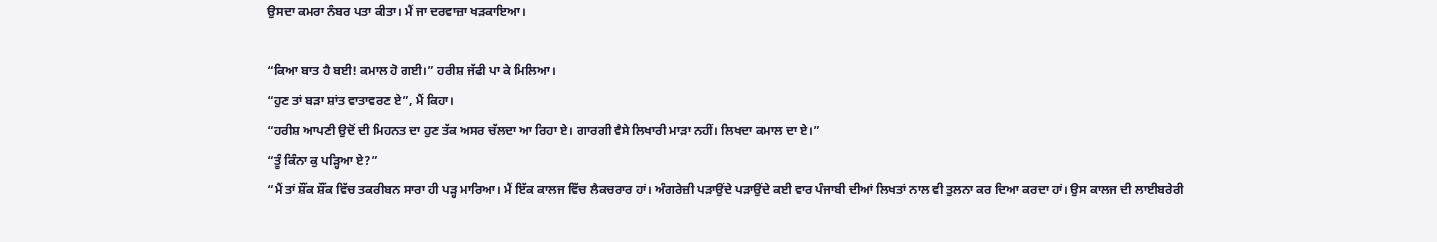ਉਸਦਾ ਕਮਰਾ ਨੰਬਰ ਪਤਾ ਕੀਤਾ। ਮੈਂ ਜਾ ਦਰਵਾਜ਼ਾ ਖੜਕਾਇਆ।

“ਕਿਆ ਬਾਤ ਹੈ ਬਈ! ਕਮਾਲ ਹੋ ਗਈ।” ਹਰੀਸ਼ ਜੱਫੀ ਪਾ ਕੇ ਮਿਲਿਆ।
“ਹੁਣ ਤਾਂ ਬੜਾ ਸ਼ਾਂਤ ਵਾਤਾਵਰਣ ਏ”, ਮੈਂ ਕਿਹਾ।
“ਹਰੀਸ਼ ਆਪਣੀ ਉਦੋਂ ਦੀ ਮਿਹਨਤ ਦਾ ਹੁਣ ਤੱਕ ਅਸਰ ਚੱਲਦਾ ਆ ਰਿਹਾ ਏ। ਗਾਰਗੀ ਵੈਸੇ ਲਿਖਾਰੀ ਮਾੜਾ ਨਹੀਂ। ਲਿਖਦਾ ਕਮਾਲ ਦਾ ਏ।”
“ਤੂੰ ਕਿੰਨਾ ਕੁ ਪੜ੍ਹਿਆ ਏ?”
“ਮੈਂ ਤਾਂ ਸ਼ੌਂਕ ਸ਼ੌਂਕ ਵਿੱਚ ਤਕਰੀਬਨ ਸਾਰਾ ਹੀ ਪੜ੍ਹ ਮਾਰਿਆ। ਮੈਂ ਇੱਕ ਕਾਲਜ ਵਿੱਚ ਲੈਕਚਰਾਰ ਹਾਂ। ਅੰਗਰੇਜ਼ੀ ਪੜਾਉਂਦੇ ਪੜਾਉਂਦੇ ਕਈ ਵਾਰ ਪੰਜਾਬੀ ਦੀਆਂ ਲਿਖਤਾਂ ਨਾਲ ਵੀ ਤੁਲਨਾ ਕਰ ਦਿਆ ਕਰਦਾ ਹਾਂ। ਉਸ ਕਾਲਜ ਦੀ ਲਾਈਬਰੇਰੀ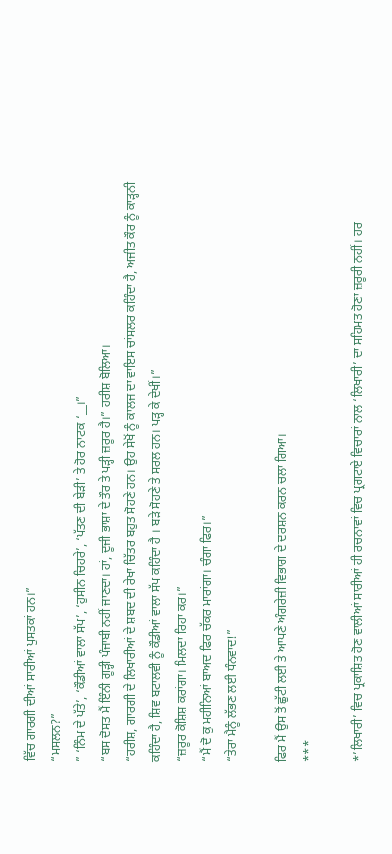ਵਿੱਚ ਗਾਰਗੀ ਦੀਆਂ ਸਾਰੀਆਂ ਪੁਸਤਕਾਂ ਹਨ।”
“ਮਸਲਨ?”
” ‘ਨਿੰਮ ਦੇ ਪੱਤੇ’, ‘ਕੌਡੀਆਂ ਵਾਲਾ ਸੱਪ’, ‘ਹੁਸੀਨ ਚਿਹਰੇ’, ‘ਪੱਤਣ ਦੀ ਬੇੜੀ’ ਤੇ ਹੋਰ ਨਾਟਕ ‘__।”
“ਬਸ ਦੋਸਤ ਮੈਂ ਇੰਨੀ ਗੂੜ੍ਹੀ ਪੰਜਾਬੀ ਨਹੀਂ ਜਾਣਦਾ। ਹਾਂ, ਦੂਜੀ ਭਾਸ਼ਾ ਦੇ ਤੌਰ ਤੇ ਪੜ੍ਹੀ ਜ਼ਰੂਰ ਹੈ।” ਹਰੀਸ਼ ਬੋਲਿਆ।
“ਹਰੀਸ਼, ਗਾਰਗੀ ਦੇ ਲਿਖਾਰੀਆਂ ਦੇ ਸ਼ਬਦ ਦੀ ਰੇਖਾ ਚਿੱਤਰ ਬਹੁਤ ਸੋਹਣੇ ਹਨ। ਉਹ ਸੇਖੋਂ ਨੂੰ ਕਾਲਜ ਦਾ ਵਾਇਸ ਚਾਂਸਲਰ ਕਹਿੰਦਾ ਹੈ, ਅਜੀਤ ਕੌਰ ਨੂੰ ਕਾੜ੍ਹਨੀ ਕਹਿੰਦਾ ਹੈ, ਸ਼ਿਵ ਬਟਾਲਵੀ ਨੂੰ ਕੌਡੀਆਂ ਵਾਲਾ ਸੱਪ ਕਹਿੰਦਾ ਹੈ । ਬੜੇ ਸੋਹਣੇ ਤੇ ਸਰਲ ਹਨ। ਪੜ੍ਹ ਕੇ ਦੇਖੀਂ।”
“ਜ਼ਰੂਰ ਕੋਸ਼ਿਸ਼ ਕਰਾਂਗਾ। ਮਿਲਦਾ ਰਿਹਾ ਕਰ।”
“ਮੈਂ ਦੋ ਕੁ ਮਹੀਨਿਆਂ ਬਾਅਦ ਫਿਰ ਚੱਕਰ ਮਾਰਾਂਗਾ। ਚੰਗਾ ਫਿਰ।”
“ਤੇਰਾ ਮੈਨੂੰ ਲੱਭਣ ਲਈ ਧੰਨਵਾਦ!”

ਫਿਰ ਮੈਂ ਉਸ ਤੋਂ ਛੁੱਟੀ ਲਈ ਤੇ ਆਪਣੇ ਅੰਗਰੇਜ਼ੀ ਵਿਭਾਗ ਦੇ ਦਰਸ਼ਨ ਕਰਨ ਚਲਾ ਗਿਆ।
***

*’ਲਿਖਾਰੀ’ ਵਿਚ ਪ੍ਰਕਾਸ਼ਿਤ ਹੋਣ ਵਾਲੀਆਂ ਸਾਰੀਆਂ ਹੀ ਰਚਨਾਵਾਂ ਵਿਚ ਪ੍ਰਗਟਾਏ ਵਿਚਾਰਾਂ ਨਾਲ ‘ਲਿਖਾਰੀ’ ਦਾ ਸਹਿਮਤ ਹੋਣਾ ਜ਼ਰੂਰੀ ਨਹੀਂ। ਹਰ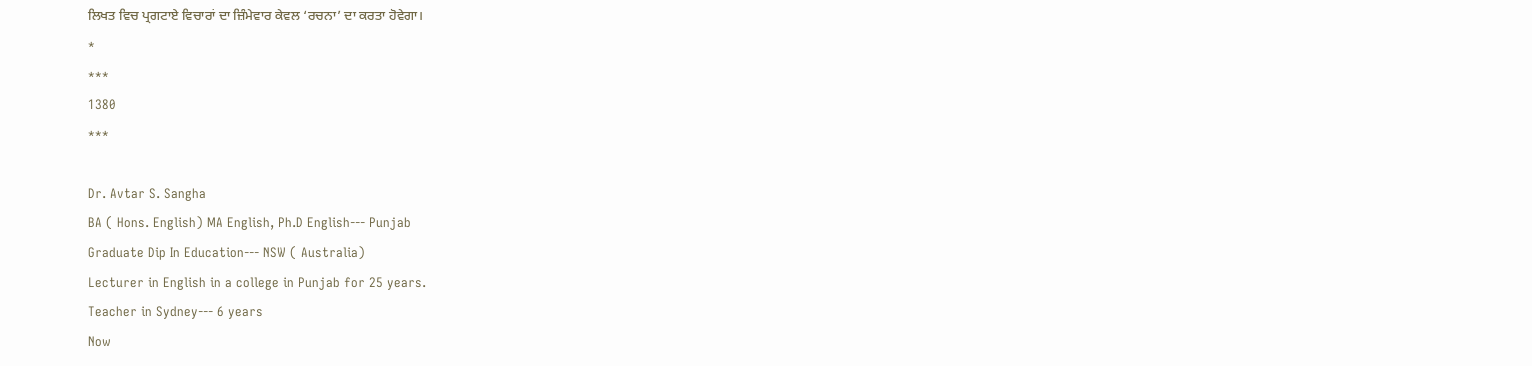ਲਿਖਤ ਵਿਚ ਪ੍ਰਗਟਾਏ ਵਿਚਾਰਾਂ ਦਾ ਜ਼ਿੰਮੇਵਾਰ ਕੇਵਲ ‘ਰਚਨਾ’ ਦਾ ਕਰਤਾ ਹੋਵੇਗਾ।
*
***
1380
***

Dr. Avtar S. Sangha
BA ( Hons. English) MA English, Ph.D English--- Punjab
Graduate Dip In Education--- NSW ( Australia)
Lecturer in English in a college in Punjab for 25 years.
Teacher in Sydney--- 6 years
Now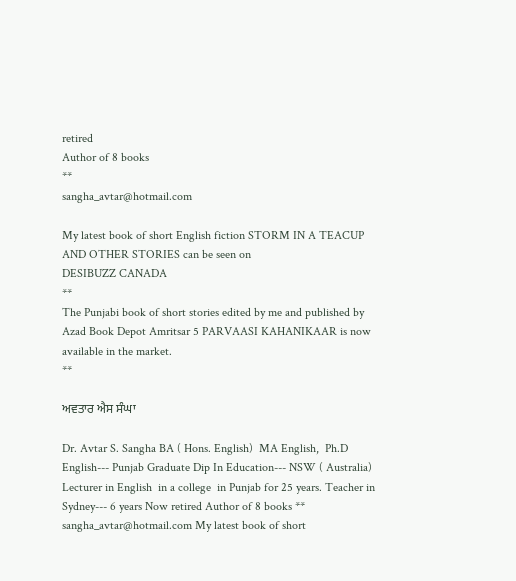retired
Author of 8 books
**
sangha_avtar@hotmail.com

My latest book of short English fiction STORM IN A TEACUP AND OTHER STORIES can be seen on
DESIBUZZ CANADA
**
The Punjabi book of short stories edited by me and published by Azad Book Depot Amritsar 5 PARVAASI KAHANIKAAR is now available in the market.
**

ਅਵਤਾਰ ਐਸ ਸੰਘਾ

Dr. Avtar S. Sangha BA ( Hons. English)  MA English,  Ph.D English--- Punjab Graduate Dip In Education--- NSW ( Australia) Lecturer in English  in a college  in Punjab for 25 years. Teacher in Sydney--- 6 years Now retired Author of 8 books ** sangha_avtar@hotmail.com My latest book of short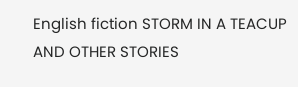English fiction STORM IN A TEACUP AND OTHER STORIES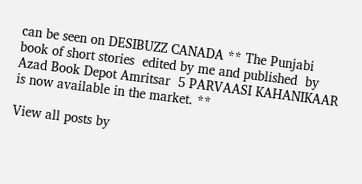can be seen on DESIBUZZ CANADA ** The Punjabi book of short stories  edited by me and published  by Azad Book Depot Amritsar  5 PARVAASI KAHANIKAAR  is now available in the market. **

View all posts by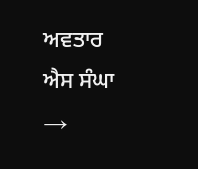ਅਵਤਾਰ ਐਸ ਸੰਘਾ →